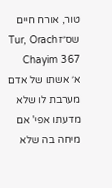טור, אורח חיים שס״זTur, Orach Chayim 367
א׳ אשתו של אדם מערבת לו שלא מדעתו אפי' אם מיחה בה שלא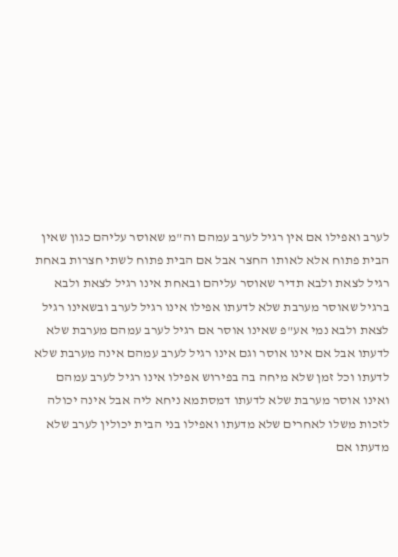לערב ואפילו אם אין רגיל לערב עמהם וה"מ שאוסר עליהם כגון שאין הבית פתוח אלא לאותו החצר אבל אם הבית פתוח לשתי חצרות באחת רגיל לצאת ולבא תדיר שאוסר עליהם ובאחת אינו רגיל לצאת ולבא ברגיל שאוסר מערבת שלא לדעתו אפילו אינו רגיל לערב ובשאינו רגיל לצאת ולבא נמי אע"פ שאינו אוסר אם רגיל לערב עמהם מערבת שלא לדעתו אבל אם אינו אוסר וגם אינו רגיל לערב עמהם אינה מערבת שלא לדעתו וכל זמן שלא מיחה בה בפירוש אפילו אינו רגיל לערב עמהם ואינו אוסר מערבת שלא לדעתו דמסתמא ניחא ליה אבל אינה יכולה לזכות משלו לאחרים שלא מדעתו ואפילו בני הבית יכולין לערב שלא מדעתו אם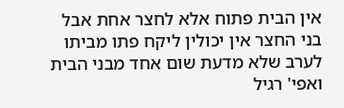אין הבית פתוח אלא לחצר אחת אבל בני החצר אין יכולין ליקח פתו מביתו לערב שלא מדעת שום אחד מבני הבית ואפי' רגיל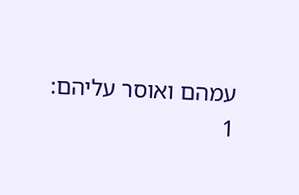עמהם ואוסר עליהם:
1